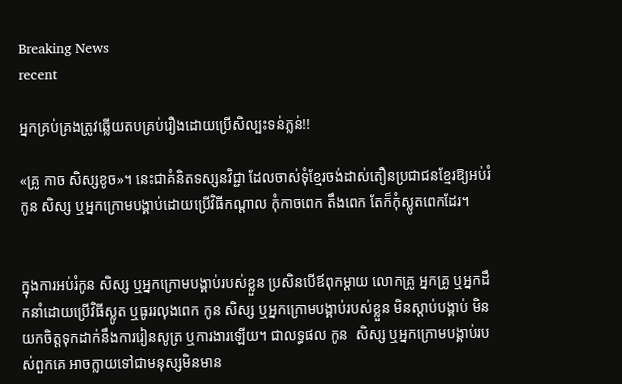Breaking News
recent

អ្នកគ្រប់គ្រងត្រូវឆ្លើយតបគ្រប់រឿងដោយប្រើសិល្បះទន់ភ្លន់!!

«គ្រូ កាច សិស្សខូច»។ នេះជាគំនិតទស្សនវិជ្ជា ដែលចាស់ទុំខ្មែរចង់ដាស់តឿនប្រជាជនខ្មែរឱ្យអប់រំកូន សិស្ស ឬអ្នកក្រោមបង្គាប់ដោយប្រើវិធីកណ្ដាល កុំកាចពេក តឹងពេក តែក៏កុំស្លូតពេកដែរ។


ក្នុងការអប់រំកូន សិស្ស ឬអ្នកក្រោមបង្គាប់របស់ខ្លួន ប្រសិនបើឪពុកម្ដាយ លោកគ្រូ អ្នកគ្រូ ឬអ្នកដឹកនាំដោយប្រើវិធីស្លូត ឬធូររលុងពេក កូន សិស្ស ឬអ្នកក្រោមបង្គាប់របស់ខ្លួន មិនស្ដាប់បង្គាប់ មិនយកចិត្តទុកដាក់នឹងការរៀនសូត្រ ឬការងារឡើយ។ ជាលទ្ធផល កូន  សិស្ស ឬអ្នកក្រោមបង្គាប់របស់ពួកគេ អាចក្លាយទៅជាមនុស្សមិនមាន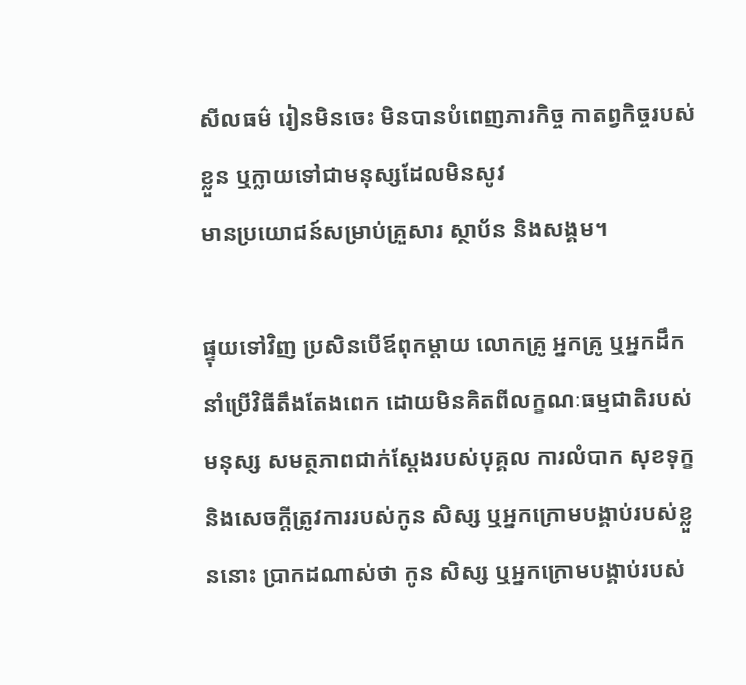សីលធម៌ រៀនមិនចេះ មិនបានបំពេញភារកិច្ច កាតព្វកិច្ចរបស់ខ្លួន ឬក្លាយទៅជាមនុស្សដែលមិនសូវ
មានប្រយោជន៍សម្រាប់គ្រួសារ ស្ថាប័ន និងសង្គម។

ផ្ទុយទៅវិញ ប្រសិនបើឪពុកម្ដាយ លោកគ្រូ អ្នកគ្រូ ឬអ្នកដឹកនាំប្រើវិធីតឹងតែងពេក ដោយមិនគិតពីលក្ខណៈធម្មជាតិរបស់មនុស្ស សមត្ថភាពជាក់ស្ដែងរបស់បុគ្គល ការលំបាក សុខទុក្ខ និងសេចក្ដីត្រូវការរបស់កូន សិស្ស ឬអ្នកក្រោមបង្គាប់របស់ខ្លួននោះ ប្រាកដណាស់ថា កូន សិស្ស ឬអ្នកក្រោមបង្គាប់របស់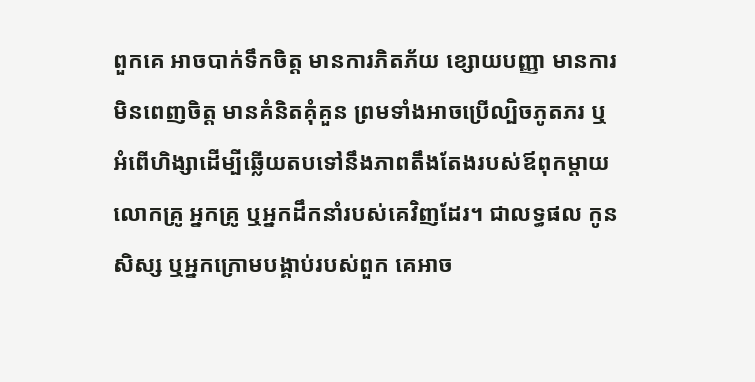ពួកគេ អាចបាក់ទឹកចិត្ត មានការភិតភ័យ ខ្សោយបញ្ញា មានការមិនពេញចិត្ត មានគំនិតគុំគួន ព្រមទាំងអាចប្រើល្បិចភូតភរ ឬអំពើហិង្សាដើម្បីឆ្លើយតបទៅនឹងភាពតឹងតែងរបស់ឪពុកម្ដាយ លោកគ្រូ អ្នកគ្រូ ឬអ្នកដឹកនាំរបស់គេវិញដែរ។ ជាលទ្ធផល កូន សិស្ស ឬអ្នកក្រោមបង្គាប់របស់ពួក គេអាច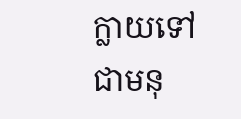ក្លាយទៅជាមនុ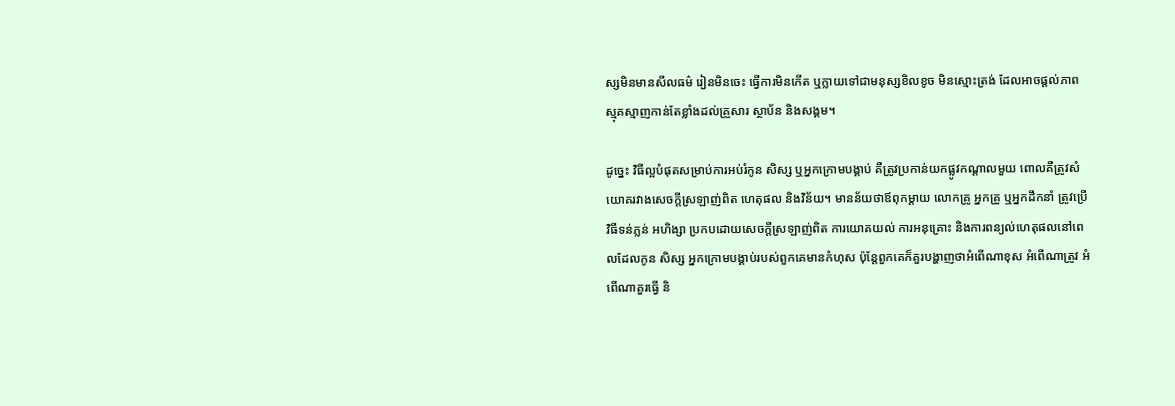ស្សមិនមានសីលធម៌ រៀនមិនចេះ ធ្វើការមិនកើត ឬក្លាយទៅជាមនុស្សខិលខូច មិនស្មោះត្រង់ ដែលអាចផ្ដល់ភាពស្មុគស្មាញកាន់តែខ្លាំងដល់គ្រួសារ ស្ថាប័ន និងសង្គម។

ដូច្នេះ វិធីល្អបំផុតសម្រាប់ការអប់រំកូន សិស្ស ឬអ្នកក្រោមបង្គាប់ គឺត្រូវប្រកាន់យកផ្លូវកណ្ដាលមួយ ពោលគឺត្រូវសំយោគរវាងសេចក្ដីស្រឡាញ់ពិត ហេតុផល និងវិន័យ។ មានន័យថាឪពុកម្ដាយ លោកគ្រូ អ្នកគ្រូ ឬអ្នកដឹកនាំ ត្រូវប្រើវិធីទន់ភ្លន់ អហិង្សា ប្រកបដោយសេចក្ដីស្រឡាញ់ពិត ការយោគយល់ ការអនុគ្រោះ និងការពន្យល់ហេតុផលនៅពេលដែលកូន សិស្ស អ្នកក្រោមបង្គាប់របស់ពួកគេមានកំហុស ប៉ុន្តែពួកគេក៏គួរបង្ហាញថាអំពើណាខុស អំពើណាត្រូវ អំពើណាគួរធ្វើ និ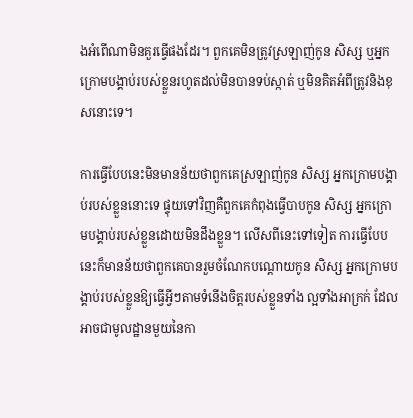ងអំពើណាមិនគួរធ្វើផងដែរ។ ពួកគេមិនត្រូវស្រឡាញ់កូន សិស្ស ឬអ្នកក្រោមបង្គាប់របស់ខ្លួនរហូតដល់មិនបានទប់ស្កាត់ ឬមិនគិតអំពីត្រូវនិងខុសនោះទេ។

ការធ្វើបែបនេះមិនមានន័យថាពួកគេស្រឡាញ់កូន សិស្ស អ្នកក្រោមបង្គាប់របស់ខ្លួននោះទេ ផ្ទុយទៅវិញគឺពួកគេកំពុងធ្វើបាបកូន សិស្ស អ្នកក្រោមបង្គាប់របស់ខ្លួនដោយមិនដឹងខ្លួន។ លើសពីនេះទៅទៀត ការធ្វើបែបនេះក៏មានន័យថាពួកគេបានរួមចំណែកបណ្ដោយកូន សិស្ស អ្នកក្រោមបង្គាប់របស់ខ្លួនឱ្យធ្វើអ្វីៗតាមទំនើងចិត្តរបស់ខ្លួនទាំង ល្អទាំងអាក្រក់ ដែលអាចជាមូលដ្ឋានមួយនៃកា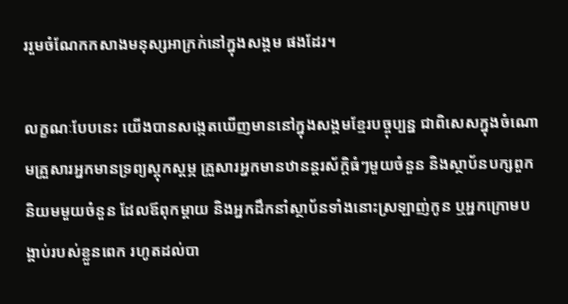ររួមចំណែកកសាងមនុស្សអាក្រក់នៅក្នុងសង្គម ផងដែរ។

លក្ខណៈបែបនេះ យើងបានសង្កេតឃើញមាននៅក្នុងសង្គមខ្មែរបច្ចុប្បន្ន ជាពិសេសក្នុងចំណោមគ្រួសារអ្នកមានទ្រព្យស្ដុកស្ដម្ភ គ្រួសារអ្នកមានឋានន្តរស័ក្ដិធំៗមួយចំនួន និងស្ថាប័នបក្សពួកនិយមមួយចំនួន ដែលឪពុកម្ដាយ និងអ្នកដឹកនាំស្ថាប័នទាំងនោះស្រឡាញ់កូន ឬអ្នកក្រោមបង្គាប់របស់ខ្លួនពេក រហូតដល់បា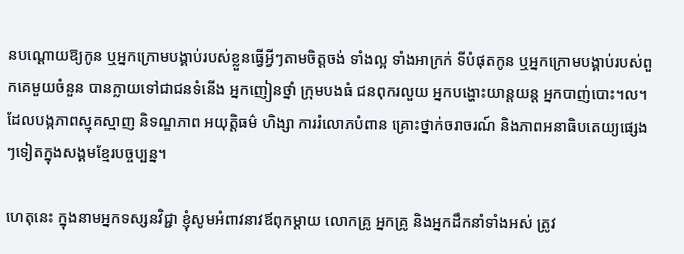នបណ្ដោយឱ្យកូន ឬអ្នកក្រោមបង្គាប់របស់ខ្លួនធ្វើអ្វីៗតាមចិត្តចង់ ទាំងល្អ ទាំងអាក្រក់ ទីបំផុតកូន ឬអ្នកក្រោមបង្គាប់របស់ពួកគេមួយចំនួន បានក្លាយទៅជាជនទំនើង អ្នកញៀនថ្នាំ ក្រុមបងធំ ជនពុករលួយ អ្នកបង្ហោះយាន្តយន្ត អ្នកបាញ់បោះ។ល។ ដែលបង្កភាពស្មុគស្មាញ និទណ្ឌភាព អយុត្តិធម៌ ហិង្សា ការរំលោភបំពាន គ្រោះថ្នាក់ចរាចរណ៍ និងភាពអនាធិបតេយ្យផ្សេងៗទៀតក្នុងសង្គមខ្មែរបច្ចប្បន្ន។

ហេតុនេះ ក្នុងនាមអ្នកទស្សនវិជ្ជា ខ្ញុំសូមអំពាវនាវឪពុកម្ដាយ លោកគ្រូ អ្នកគ្រូ និងអ្នកដឹកនាំទាំងអស់ ត្រូវ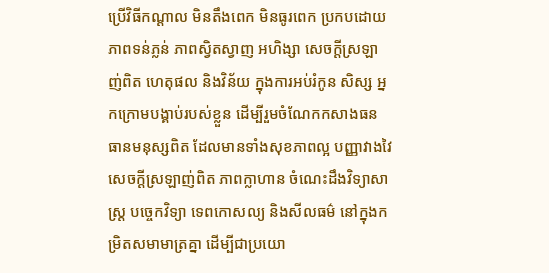ប្រើវិធីកណ្ដាល មិនតឹងពេក មិនធូរពេក ប្រកបដោយភាពទន់ភ្លន់ ភាពស្វិតស្វាញ អហិង្សា សេចក្ដីស្រឡាញ់ពិត ហេតុផល និងវិន័យ ក្នុងការអប់រំកូន សិស្ស អ្នកក្រោមបង្គាប់របស់ខ្លួន ដើម្បីរួមចំណែកកសាងធនធានមនុស្សពិត ដែលមានទាំងសុខភាពល្អ បញ្ញាវាងវៃ សេចក្ដីស្រឡាញ់ពិត ភាពក្លាហាន ចំណេះដឹងវិទ្យាសាស្ត្រ បច្ចេកវិទ្យា ទេពកោសល្យ និងសីលធម៌ នៅក្នុងកម្រិតសមាមាត្រគ្នា ដើម្បីជាប្រយោ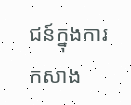ជន៍ក្នុងការកសាង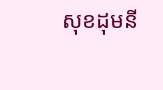សុខដុមនី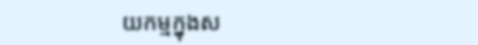យកម្មក្នុងស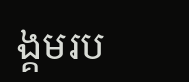ង្គមរប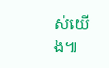ស់យើង៕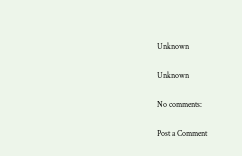Unknown

Unknown

No comments:

Post a Comment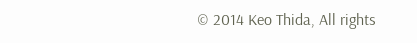© 2014 Keo Thida, All rights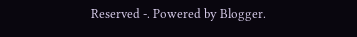Reserved -. Powered by Blogger.